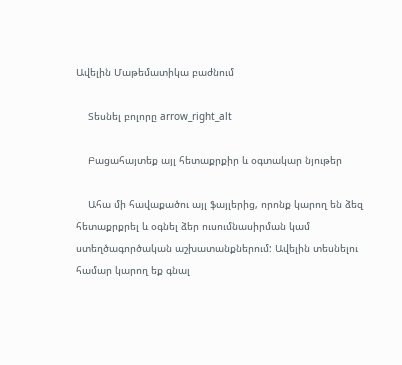Ավելին Մաթեմատիկա բաժնում

    Տեսնել բոլորը arrow_right_alt

    Բացահայտեք այլ հետաքրքիր և օգտակար նյութեր

    Ահա մի հավաքածու այլ ֆայլերից, որոնք կարող են ձեզ հետաքրքրել և օգնել ձեր ուսումնասիրման կամ ստեղծագործական աշխատանքներում: Ավելին տեսնելու համար կարող եք գնալ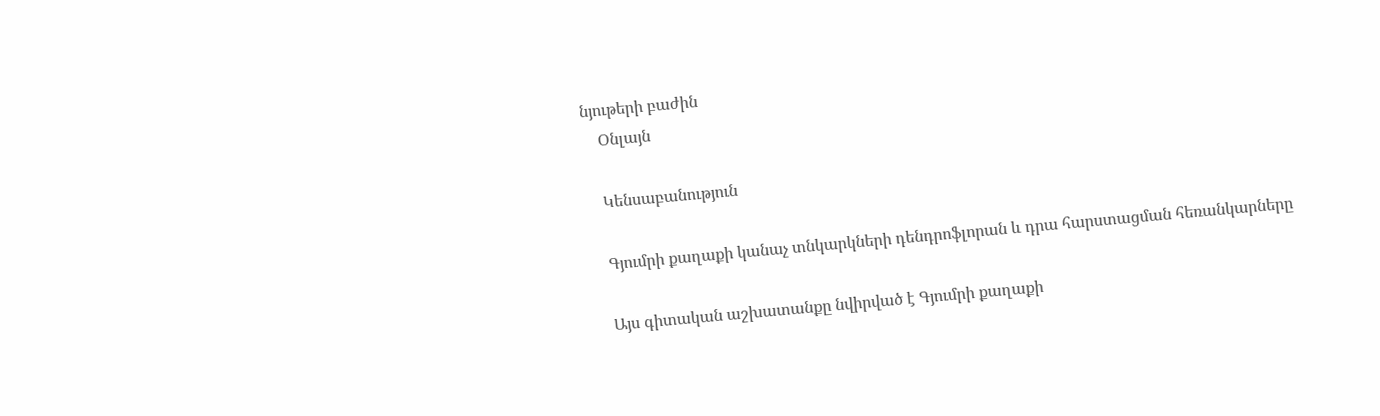նյութերի բաժին
    Օնլայն

    Կենսաբանություն

    Գյումրի քաղաքի կանաչ տնկարկների դենդրոֆլորան և դրա հարստացման հեռանկարները

    Այս գիտական աշխատանքը նվիրված է Գյումրի քաղաքի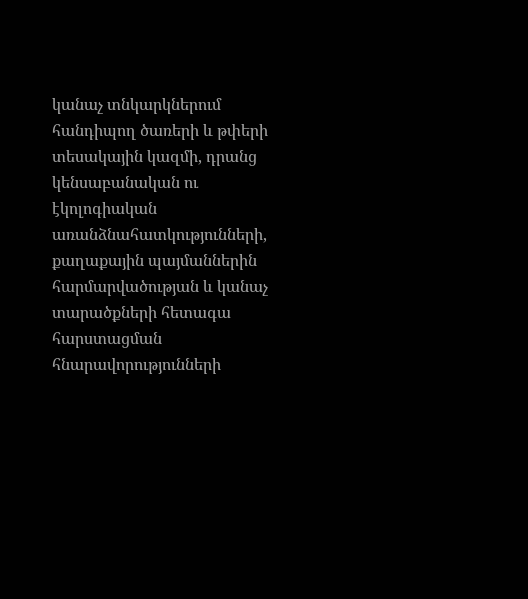կանաչ տնկարկներում հանդիպող ծառերի և թփերի տեսակային կազմի, դրանց կենսաբանական ու էկոլոգիական առանձնահատկությունների, քաղաքային պայմաններին հարմարվածության և կանաչ տարածքների հետագա հարստացման հնարավորությունների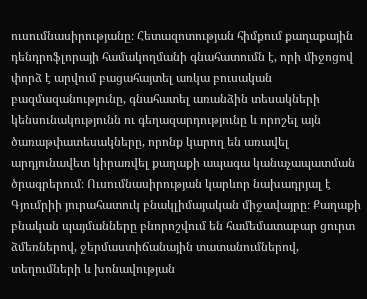ուսումնասիրությանը։ Հետազոտության հիմքում քաղաքային դենդրոֆլորայի համակողմանի գնահատումն է, որի միջոցով փորձ է արվում բացահայտել առկա բուսական բազմազանությունը, գնահատել առանձին տեսակների կենսունակությունն ու գեղազարդությունը և որոշել այն ծառաթփատեսակները, որոնք կարող են առավել արդյունավետ կիրառվել քաղաքի ապագա կանաչապատման ծրագրերում։ Ուսումնասիրության կարևոր նախադրյալ է Գյումրիի յուրահատուկ բնակլիմայական միջավայրը։ Քաղաքի բնական պայմանները բնորոշվում են համեմատաբար ցուրտ ձմեռներով, ջերմաստիճանային տատանումներով, տեղումների և խոնավության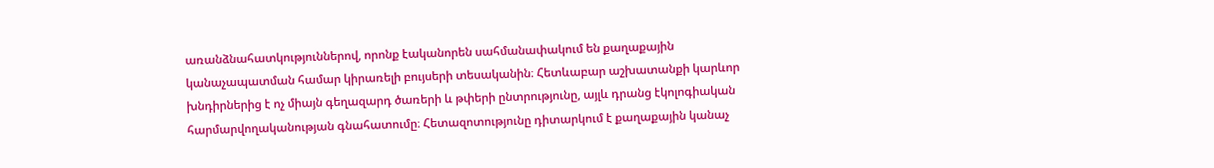առանձնահատկություններով, որոնք էականորեն սահմանափակում են քաղաքային կանաչապատման համար կիրառելի բույսերի տեսականին։ Հետևաբար աշխատանքի կարևոր խնդիրներից է ոչ միայն գեղազարդ ծառերի և թփերի ընտրությունը, այլև դրանց էկոլոգիական հարմարվողականության գնահատումը։ Հետազոտությունը դիտարկում է քաղաքային կանաչ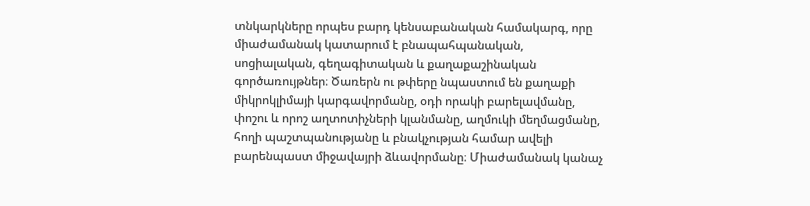տնկարկները որպես բարդ կենսաբանական համակարգ, որը միաժամանակ կատարում է բնապահպանական, սոցիալական, գեղագիտական և քաղաքաշինական գործառույթներ։ Ծառերն ու թփերը նպաստում են քաղաքի միկրոկլիմայի կարգավորմանը, օդի որակի բարելավմանը, փոշու և որոշ աղտոտիչների կլանմանը, աղմուկի մեղմացմանը, հողի պաշտպանությանը և բնակչության համար ավելի բարենպաստ միջավայրի ձևավորմանը։ Միաժամանակ կանաչ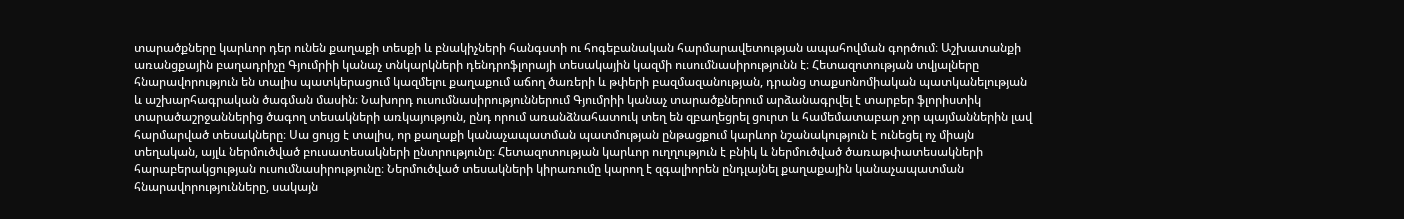տարածքները կարևոր դեր ունեն քաղաքի տեսքի և բնակիչների հանգստի ու հոգեբանական հարմարավետության ապահովման գործում։ Աշխատանքի առանցքային բաղադրիչը Գյումրիի կանաչ տնկարկների դենդրոֆլորայի տեսակային կազմի ուսումնասիրությունն է։ Հետազոտության տվյալները հնարավորություն են տալիս պատկերացում կազմելու քաղաքում աճող ծառերի և թփերի բազմազանության, դրանց տաքսոնոմիական պատկանելության և աշխարհագրական ծագման մասին։ Նախորդ ուսումնասիրություններում Գյումրիի կանաչ տարածքներում արձանագրվել է տարբեր ֆլորիստիկ տարածաշրջաններից ծագող տեսակների առկայություն, ընդ որում առանձնահատուկ տեղ են զբաղեցրել ցուրտ և համեմատաբար չոր պայմաններին լավ հարմարված տեսակները։ Սա ցույց է տալիս, որ քաղաքի կանաչապատման պատմության ընթացքում կարևոր նշանակություն է ունեցել ոչ միայն տեղական, այլև ներմուծված բուսատեսակների ընտրությունը։ Հետազոտության կարևոր ուղղություն է բնիկ և ներմուծված ծառաթփատեսակների հարաբերակցության ուսումնասիրությունը։ Ներմուծված տեսակների կիրառումը կարող է զգալիորեն ընդլայնել քաղաքային կանաչապատման հնարավորությունները, սակայն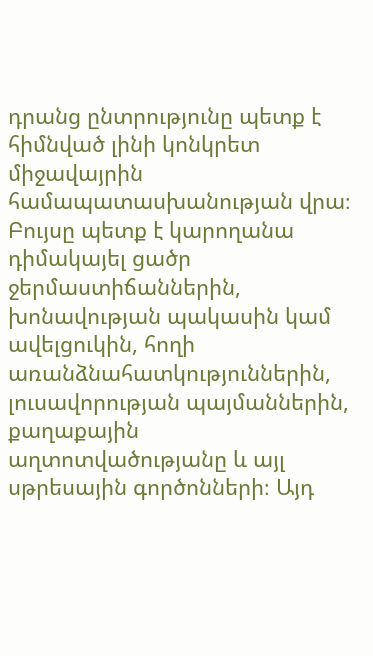դրանց ընտրությունը պետք է հիմնված լինի կոնկրետ միջավայրին համապատասխանության վրա։ Բույսը պետք է կարողանա դիմակայել ցածր ջերմաստիճաններին, խոնավության պակասին կամ ավելցուկին, հողի առանձնահատկություններին, լուսավորության պայմաններին, քաղաքային աղտոտվածությանը և այլ սթրեսային գործոնների։ Այդ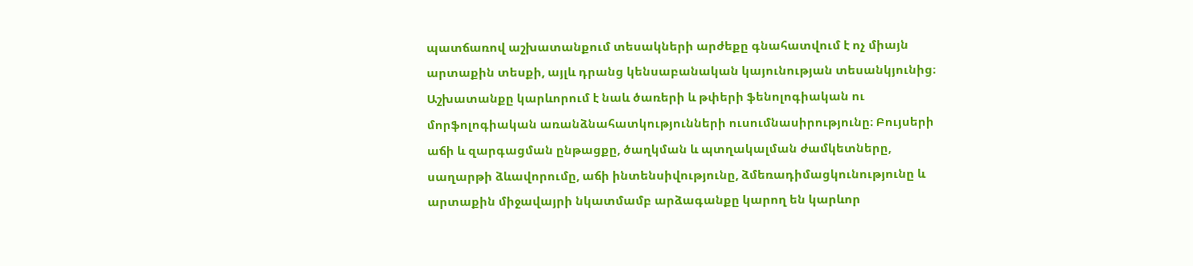պատճառով աշխատանքում տեսակների արժեքը գնահատվում է ոչ միայն արտաքին տեսքի, այլև դրանց կենսաբանական կայունության տեսանկյունից։ Աշխատանքը կարևորում է նաև ծառերի և թփերի ֆենոլոգիական ու մորֆոլոգիական առանձնահատկությունների ուսումնասիրությունը։ Բույսերի աճի և զարգացման ընթացքը, ծաղկման և պտղակալման ժամկետները, սաղարթի ձևավորումը, աճի ինտենսիվությունը, ձմեռադիմացկունությունը և արտաքին միջավայրի նկատմամբ արձագանքը կարող են կարևոր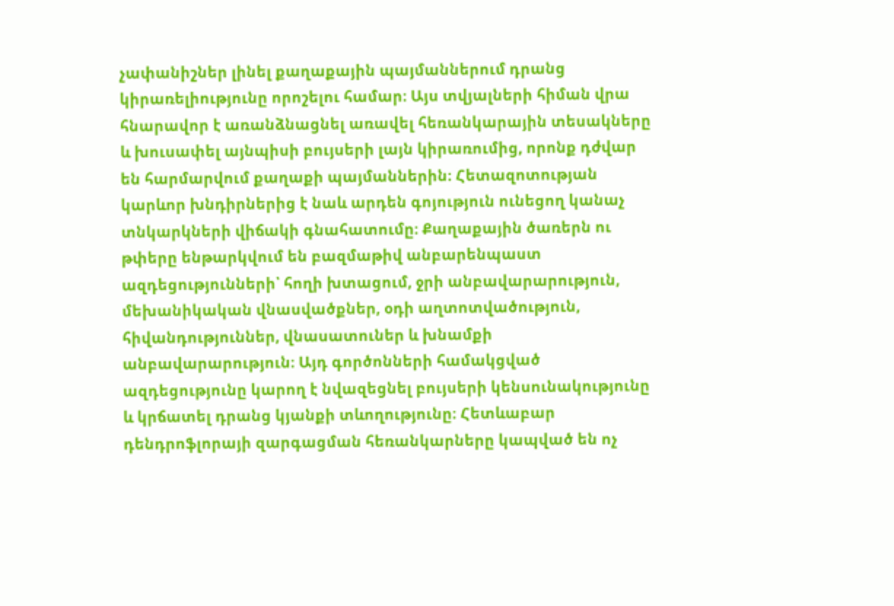չափանիշներ լինել քաղաքային պայմաններում դրանց կիրառելիությունը որոշելու համար։ Այս տվյալների հիման վրա հնարավոր է առանձնացնել առավել հեռանկարային տեսակները և խուսափել այնպիսի բույսերի լայն կիրառումից, որոնք դժվար են հարմարվում քաղաքի պայմաններին։ Հետազոտության կարևոր խնդիրներից է նաև արդեն գոյություն ունեցող կանաչ տնկարկների վիճակի գնահատումը։ Քաղաքային ծառերն ու թփերը ենթարկվում են բազմաթիվ անբարենպաստ ազդեցությունների՝ հողի խտացում, ջրի անբավարարություն, մեխանիկական վնասվածքներ, օդի աղտոտվածություն, հիվանդություններ, վնասատուներ և խնամքի անբավարարություն։ Այդ գործոնների համակցված ազդեցությունը կարող է նվազեցնել բույսերի կենսունակությունը և կրճատել դրանց կյանքի տևողությունը։ Հետևաբար դենդրոֆլորայի զարգացման հեռանկարները կապված են ոչ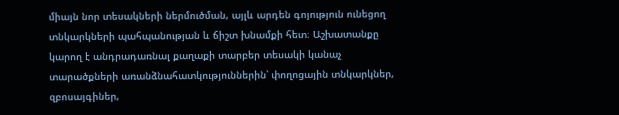միայն նոր տեսակների ներմուծման, այլև արդեն գոյություն ունեցող տնկարկների պահպանության և ճիշտ խնամքի հետ։ Աշխատանքը կարող է անդրադառնալ քաղաքի տարբեր տեսակի կանաչ տարածքների առանձնահատկություններին՝ փողոցային տնկարկներ, զբոսայգիներ,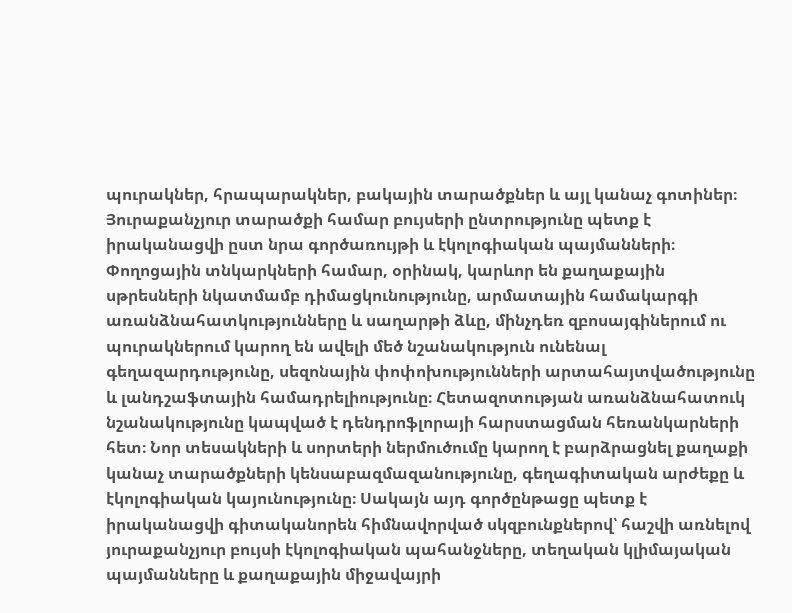պուրակներ, հրապարակներ, բակային տարածքներ և այլ կանաչ գոտիներ։ Յուրաքանչյուր տարածքի համար բույսերի ընտրությունը պետք է իրականացվի ըստ նրա գործառույթի և էկոլոգիական պայմանների։ Փողոցային տնկարկների համար, օրինակ, կարևոր են քաղաքային սթրեսների նկատմամբ դիմացկունությունը, արմատային համակարգի առանձնահատկությունները և սաղարթի ձևը, մինչդեռ զբոսայգիներում ու պուրակներում կարող են ավելի մեծ նշանակություն ունենալ գեղազարդությունը, սեզոնային փոփոխությունների արտահայտվածությունը և լանդշաֆտային համադրելիությունը։ Հետազոտության առանձնահատուկ նշանակությունը կապված է դենդրոֆլորայի հարստացման հեռանկարների հետ։ Նոր տեսակների և սորտերի ներմուծումը կարող է բարձրացնել քաղաքի կանաչ տարածքների կենսաբազմազանությունը, գեղագիտական արժեքը և էկոլոգիական կայունությունը։ Սակայն այդ գործընթացը պետք է իրականացվի գիտականորեն հիմնավորված սկզբունքներով՝ հաշվի առնելով յուրաքանչյուր բույսի էկոլոգիական պահանջները, տեղական կլիմայական պայմանները և քաղաքային միջավայրի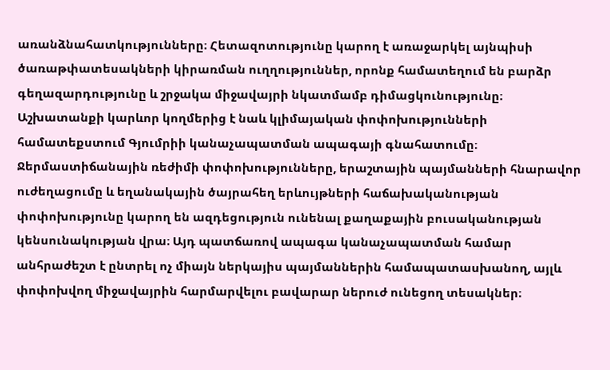առանձնահատկությունները։ Հետազոտությունը կարող է առաջարկել այնպիսի ծառաթփատեսակների կիրառման ուղղություններ, որոնք համատեղում են բարձր գեղազարդությունը և շրջակա միջավայրի նկատմամբ դիմացկունությունը։ Աշխատանքի կարևոր կողմերից է նաև կլիմայական փոփոխությունների համատեքստում Գյումրիի կանաչապատման ապագայի գնահատումը։ Ջերմաստիճանային ռեժիմի փոփոխությունները, երաշտային պայմանների հնարավոր ուժեղացումը և եղանակային ծայրահեղ երևույթների հաճախականության փոփոխությունը կարող են ազդեցություն ունենալ քաղաքային բուսականության կենսունակության վրա։ Այդ պատճառով ապագա կանաչապատման համար անհրաժեշտ է ընտրել ոչ միայն ներկայիս պայմաններին համապատասխանող, այլև փոփոխվող միջավայրին հարմարվելու բավարար ներուժ ունեցող տեսակներ։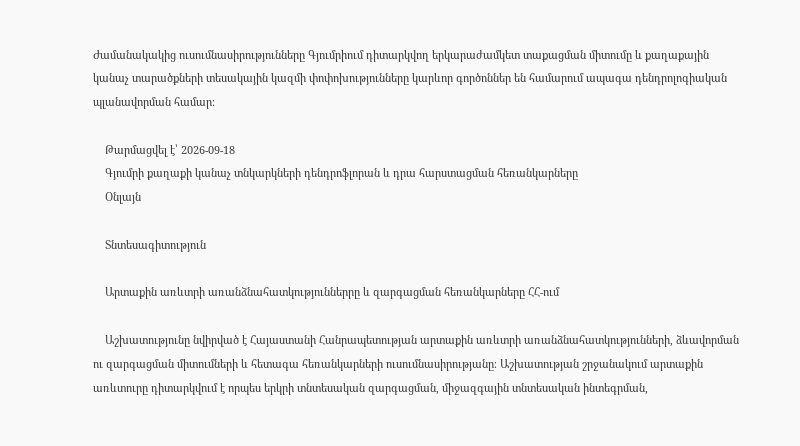Ժամանակակից ուսումնասիրությունները Գյումրիում դիտարկվող երկարաժամկետ տաքացման միտումը և քաղաքային կանաչ տարածքների տեսակային կազմի փոփոխությունները կարևոր գործոններ են համարում ապագա դենդրոլոգիական պլանավորման համար։

    Թարմացվել է՝ 2026-09-18
    Գյումրի քաղաքի կանաչ տնկարկների դենդրոֆլորան և դրա հարստացման հեռանկարները
    Օնլայն

    Տնտեսագիտություն

    Արտաքին առևտրի առանձնահատկություններրը և զարգացման հեռանկարները ՀՀ-ում

    Աշխատությունը նվիրված է Հայաստանի Հանրապետության արտաքին առևտրի առանձնահատկությունների, ձևավորման ու զարգացման միտումների և հետագա հեռանկարների ուսումնասիրությանը։ Աշխատության շրջանակում արտաքին առևտուրը դիտարկվում է որպես երկրի տնտեսական զարգացման, միջազգային տնտեսական ինտեգրման,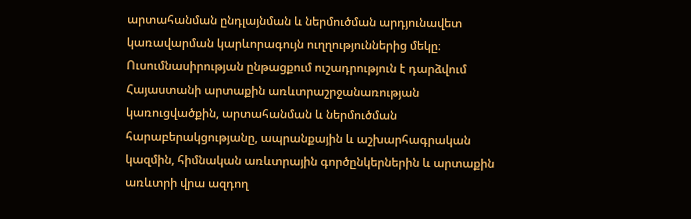արտահանման ընդլայնման և ներմուծման արդյունավետ կառավարման կարևորագույն ուղղություններից մեկը։ Ուսումնասիրության ընթացքում ուշադրություն է դարձվում Հայաստանի արտաքին առևտրաշրջանառության կառուցվածքին, արտահանման և ներմուծման հարաբերակցությանը, ապրանքային և աշխարհագրական կազմին, հիմնական առևտրային գործընկերներին և արտաքին առևտրի վրա ազդող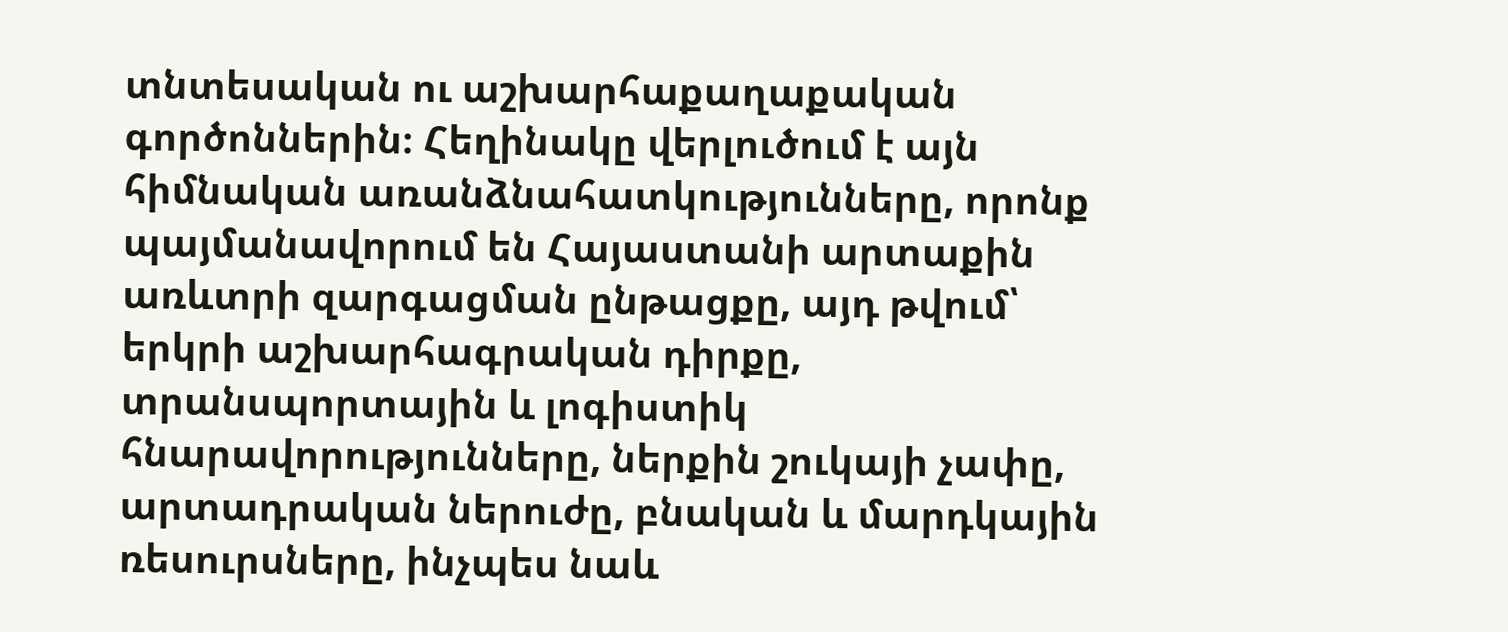տնտեսական ու աշխարհաքաղաքական գործոններին։ Հեղինակը վերլուծում է այն հիմնական առանձնահատկությունները, որոնք պայմանավորում են Հայաստանի արտաքին առևտրի զարգացման ընթացքը, այդ թվում՝ երկրի աշխարհագրական դիրքը, տրանսպորտային և լոգիստիկ հնարավորությունները, ներքին շուկայի չափը, արտադրական ներուժը, բնական և մարդկային ռեսուրսները, ինչպես նաև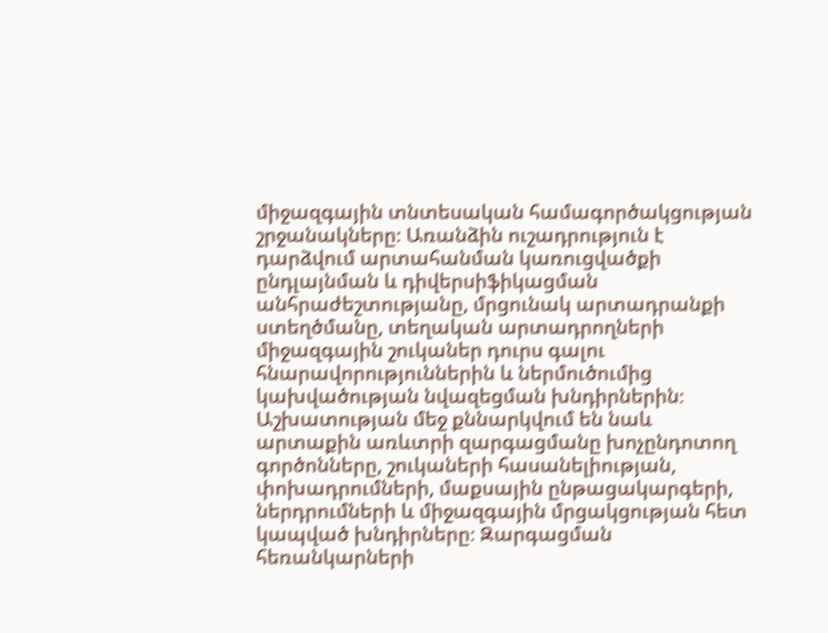միջազգային տնտեսական համագործակցության շրջանակները։ Առանձին ուշադրություն է դարձվում արտահանման կառուցվածքի ընդլայնման և դիվերսիֆիկացման անհրաժեշտությանը, մրցունակ արտադրանքի ստեղծմանը, տեղական արտադրողների միջազգային շուկաներ դուրս գալու հնարավորություններին և ներմուծումից կախվածության նվազեցման խնդիրներին։ Աշխատության մեջ քննարկվում են նաև արտաքին առևտրի զարգացմանը խոչընդոտող գործոնները, շուկաների հասանելիության, փոխադրումների, մաքսային ընթացակարգերի, ներդրումների և միջազգային մրցակցության հետ կապված խնդիրները։ Զարգացման հեռանկարների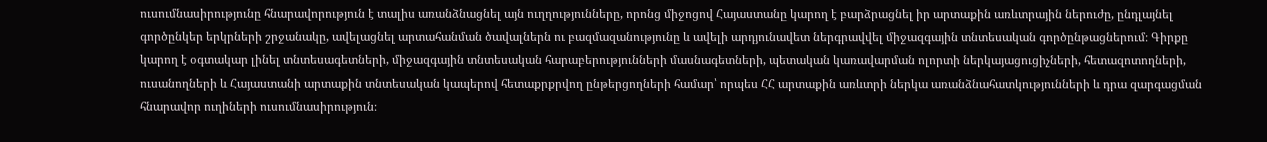ուսումնասիրությունը հնարավորություն է տալիս առանձնացնել այն ուղղությունները, որոնց միջոցով Հայաստանը կարող է բարձրացնել իր արտաքին առևտրային ներուժը, ընդլայնել գործընկեր երկրների շրջանակը, ավելացնել արտահանման ծավալներն ու բազմազանությունը և ավելի արդյունավետ ներգրավվել միջազգային տնտեսական գործընթացներում։ Գիրքը կարող է օգտակար լինել տնտեսագետների, միջազգային տնտեսական հարաբերությունների մասնագետների, պետական կառավարման ոլորտի ներկայացուցիչների, հետազոտողների, ուսանողների և Հայաստանի արտաքին տնտեսական կապերով հետաքրքրվող ընթերցողների համար՝ որպես ՀՀ արտաքին առևտրի ներկա առանձնահատկությունների և դրա զարգացման հնարավոր ուղիների ուսումնասիրություն։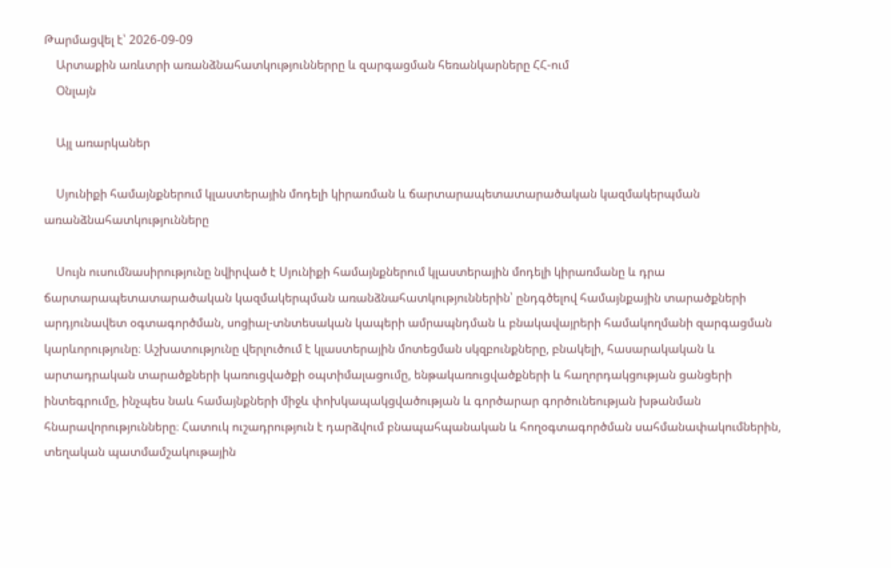Թարմացվել է՝ 2026-09-09
    Արտաքին առևտրի առանձնահատկություններրը և զարգացման հեռանկարները ՀՀ-ում
    Օնլայն

    Այլ առարկաներ

    Սյունիքի համայնքներում կլաստերային մոդելի կիրառման և ճարտարապետատարածական կազմակերպման առանձնահատկությունները

    Սույն ուսումնասիրությունը նվիրված է Սյունիքի համայնքներում կլաստերային մոդելի կիրառմանը և դրա ճարտարապետատարածական կազմակերպման առանձնահատկություններին՝ ընդգծելով համայնքային տարածքների արդյունավետ օգտագործման, սոցիալ-տնտեսական կապերի ամրապնդման և բնակավայրերի համակողմանի զարգացման կարևորությունը։ Աշխատությունը վերլուծում է կլաստերային մոտեցման սկզբունքները, բնակելի, հասարակական և արտադրական տարածքների կառուցվածքի օպտիմալացումը, ենթակառուցվածքների և հաղորդակցության ցանցերի ինտեգրումը, ինչպես նաև համայնքների միջև փոխկապակցվածության և գործարար գործունեության խթանման հնարավորությունները։ Հատուկ ուշադրություն է դարձվում բնապահպանական և հողօգտագործման սահմանափակումներին, տեղական պատմամշակութային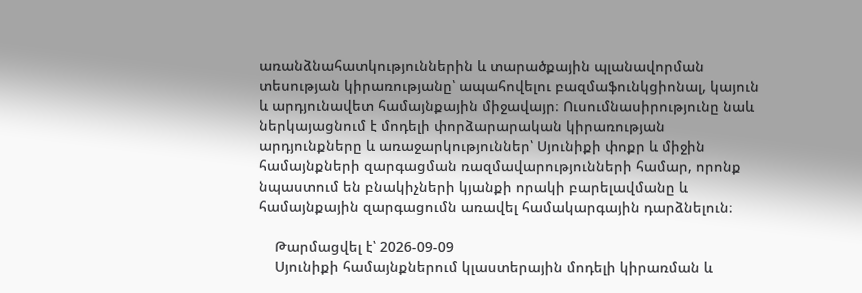առանձնահատկություններին և տարածքային պլանավորման տեսության կիրառությանը՝ ապահովելու բազմաֆունկցիոնալ, կայուն և արդյունավետ համայնքային միջավայր։ Ուսումնասիրությունը նաև ներկայացնում է մոդելի փորձարարական կիրառության արդյունքները և առաջարկություններ՝ Սյունիքի փոքր և միջին համայնքների զարգացման ռազմավարությունների համար, որոնք նպաստում են բնակիչների կյանքի որակի բարելավմանը և համայնքային զարգացումն առավել համակարգային դարձնելուն։

    Թարմացվել է՝ 2026-09-09
    Սյունիքի համայնքներում կլաստերային մոդելի կիրառման և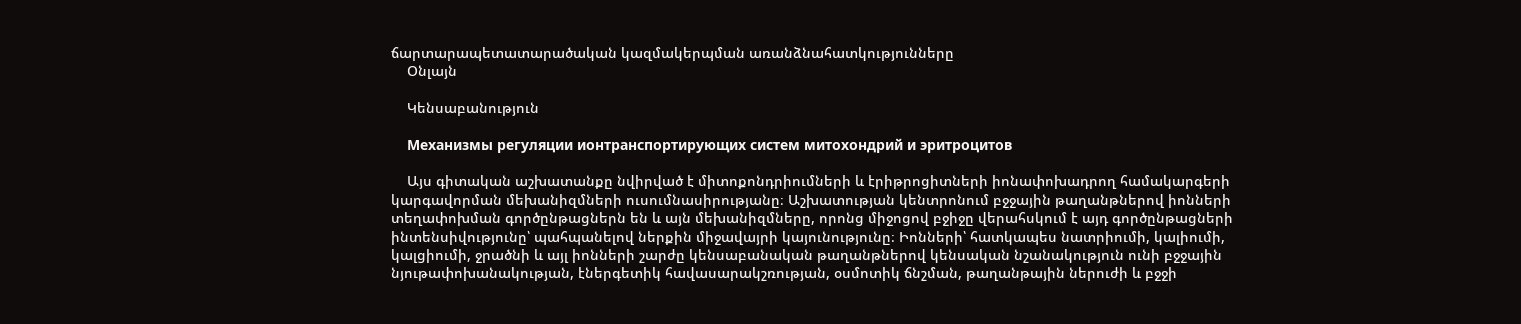ճարտարապետատարածական կազմակերպման առանձնահատկությունները
    Օնլայն

    Կենսաբանություն

    Механизмы регуляции ионтранспортирующих систем митохондрий и эритроцитов

    Այս գիտական աշխատանքը նվիրված է միտոքոնդրիումների և էրիթրոցիտների իոնափոխադրող համակարգերի կարգավորման մեխանիզմների ուսումնասիրությանը։ Աշխատության կենտրոնում բջջային թաղանթներով իոնների տեղափոխման գործընթացներն են և այն մեխանիզմները, որոնց միջոցով բջիջը վերահսկում է այդ գործընթացների ինտենսիվությունը՝ պահպանելով ներքին միջավայրի կայունությունը։ Իոնների՝ հատկապես նատրիումի, կալիումի, կալցիումի, ջրածնի և այլ իոնների շարժը կենսաբանական թաղանթներով կենսական նշանակություն ունի բջջային նյութափոխանակության, էներգետիկ հավասարակշռության, օսմոտիկ ճնշման, թաղանթային ներուժի և բջջի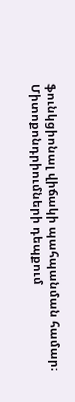ֆունկցիոնալ վիճակի պահպանման համար։ Միտոքոնդրիումների դեպքում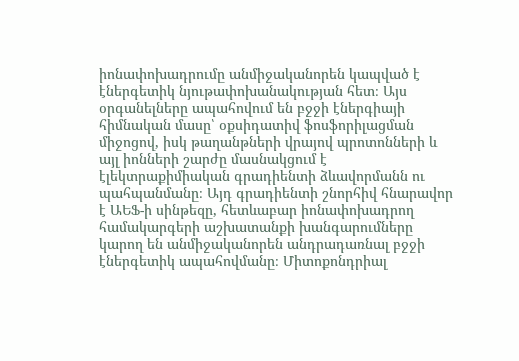իոնափոխադրումը անմիջականորեն կապված է էներգետիկ նյութափոխանակության հետ։ Այս օրգանելները ապահովում են բջջի էներգիայի հիմնական մասը՝ օքսիդատիվ ֆոսֆորիլացման միջոցով, իսկ թաղանթների վրայով պրոտոնների և այլ իոնների շարժը մասնակցում է էլեկտրաքիմիական գրադիենտի ձևավորմանն ու պահպանմանը։ Այդ գրադիենտի շնորհիվ հնարավոր է ԱԵՖ-ի սինթեզը, հետևաբար իոնափոխադրող համակարգերի աշխատանքի խանգարումները կարող են անմիջականորեն անդրադառնալ բջջի էներգետիկ ապահովմանը։ Միտոքոնդրիալ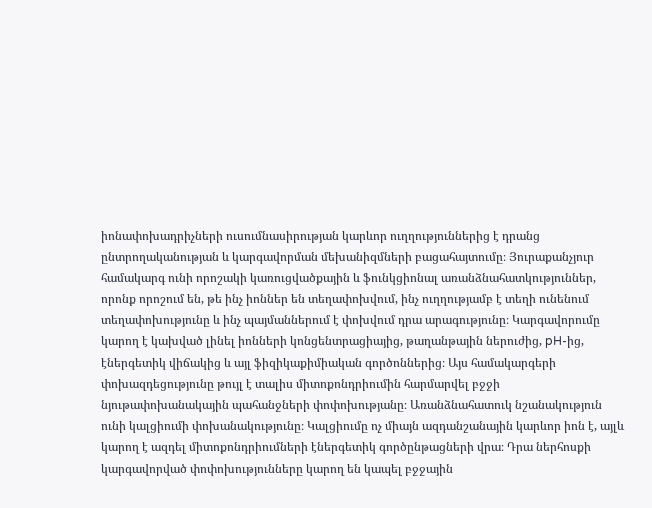իոնափոխադրիչների ուսումնասիրության կարևոր ուղղություններից է դրանց ընտրողականության և կարգավորման մեխանիզմների բացահայտումը։ Յուրաքանչյուր համակարգ ունի որոշակի կառուցվածքային և ֆունկցիոնալ առանձնահատկություններ, որոնք որոշում են, թե ինչ իոններ են տեղափոխվում, ինչ ուղղությամբ է տեղի ունենում տեղափոխությունը և ինչ պայմաններում է փոխվում դրա արագությունը։ Կարգավորումը կարող է կախված լինել իոնների կոնցենտրացիայից, թաղանթային ներուժից, pH-ից, էներգետիկ վիճակից և այլ ֆիզիկաքիմիական գործոններից։ Այս համակարգերի փոխազդեցությունը թույլ է տալիս միտոքոնդրիումին հարմարվել բջջի նյութափոխանակային պահանջների փոփոխությանը։ Առանձնահատուկ նշանակություն ունի կալցիումի փոխանակությունը։ Կալցիումը ոչ միայն ազդանշանային կարևոր իոն է, այլև կարող է ազդել միտոքոնդրիումների էներգետիկ գործընթացների վրա։ Դրա ներհոսքի կարգավորված փոփոխությունները կարող են կապել բջջային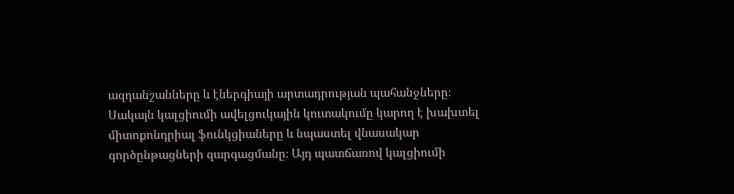ազդանշանները և էներգիայի արտադրության պահանջները։ Սակայն կալցիումի ավելցուկային կուտակումը կարող է խախտել միտոքոնդրիալ ֆունկցիաները և նպաստել վնասակար գործընթացների զարգացմանը։ Այդ պատճառով կալցիումի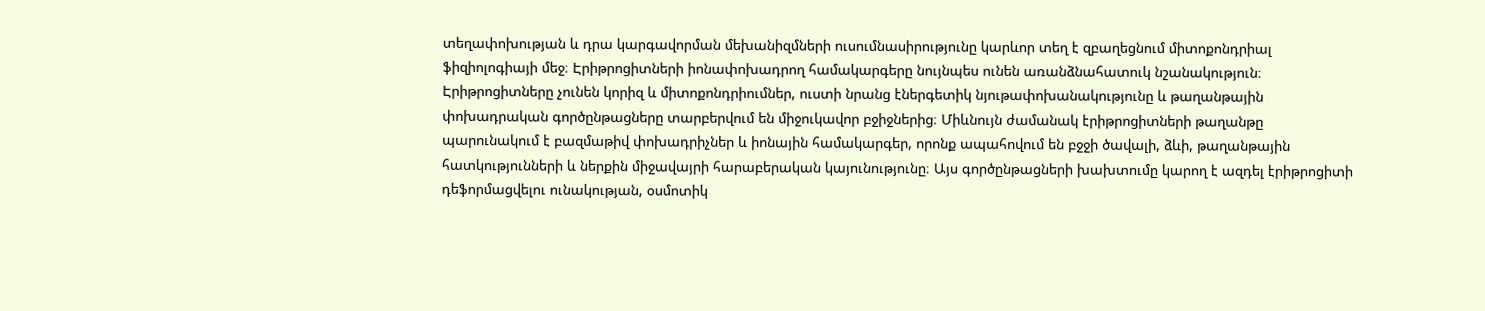տեղափոխության և դրա կարգավորման մեխանիզմների ուսումնասիրությունը կարևոր տեղ է զբաղեցնում միտոքոնդրիալ ֆիզիոլոգիայի մեջ։ Էրիթրոցիտների իոնափոխադրող համակարգերը նույնպես ունեն առանձնահատուկ նշանակություն։ Էրիթրոցիտները չունեն կորիզ և միտոքոնդրիումներ, ուստի նրանց էներգետիկ նյութափոխանակությունը և թաղանթային փոխադրական գործընթացները տարբերվում են միջուկավոր բջիջներից։ Միևնույն ժամանակ էրիթրոցիտների թաղանթը պարունակում է բազմաթիվ փոխադրիչներ և իոնային համակարգեր, որոնք ապահովում են բջջի ծավալի, ձևի, թաղանթային հատկությունների և ներքին միջավայրի հարաբերական կայունությունը։ Այս գործընթացների խախտումը կարող է ազդել էրիթրոցիտի դեֆորմացվելու ունակության, օսմոտիկ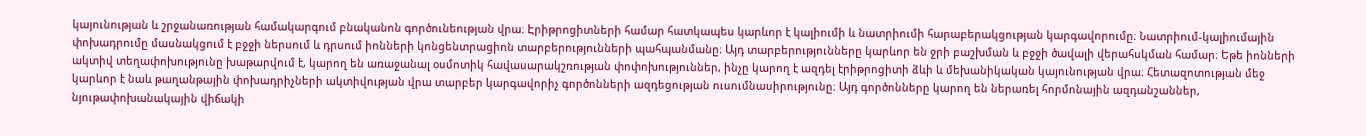կայունության և շրջանառության համակարգում բնականոն գործունեության վրա։ Էրիթրոցիտների համար հատկապես կարևոր է կալիումի և նատրիումի հարաբերակցության կարգավորումը։ Նատրիում-կալիումային փոխադրումը մասնակցում է բջջի ներսում և դրսում իոնների կոնցենտրացիոն տարբերությունների պահպանմանը։ Այդ տարբերությունները կարևոր են ջրի բաշխման և բջջի ծավալի վերահսկման համար։ Եթե իոնների ակտիվ տեղափոխությունը խաթարվում է, կարող են առաջանալ օսմոտիկ հավասարակշռության փոփոխություններ, ինչը կարող է ազդել էրիթրոցիտի ձևի և մեխանիկական կայունության վրա։ Հետազոտության մեջ կարևոր է նաև թաղանթային փոխադրիչների ակտիվության վրա տարբեր կարգավորիչ գործոնների ազդեցության ուսումնասիրությունը։ Այդ գործոնները կարող են ներառել հորմոնային ազդանշաններ, նյութափոխանակային վիճակի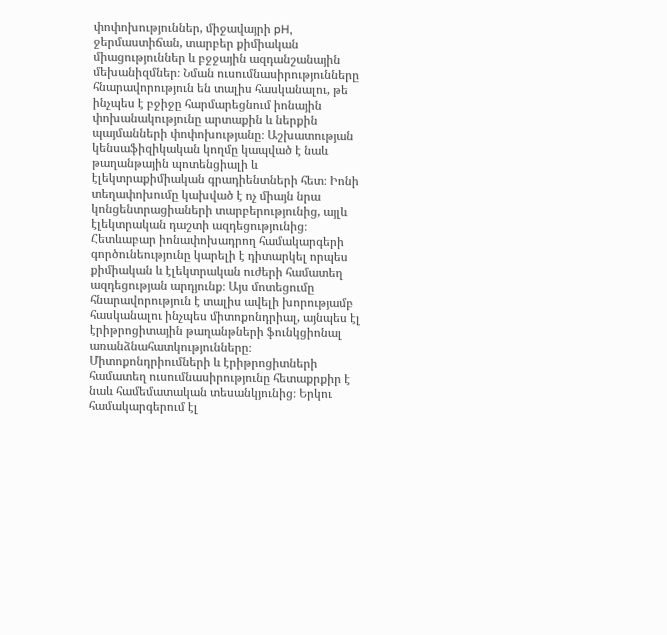փոփոխություններ, միջավայրի pH, ջերմաստիճան, տարբեր քիմիական միացություններ և բջջային ազդանշանային մեխանիզմներ։ Նման ուսումնասիրությունները հնարավորություն են տալիս հասկանալու, թե ինչպես է բջիջը հարմարեցնում իոնային փոխանակությունը արտաքին և ներքին պայմանների փոփոխությանը։ Աշխատության կենսաֆիզիկական կողմը կապված է նաև թաղանթային պոտենցիալի և էլեկտրաքիմիական գրադիենտների հետ։ Իոնի տեղափոխումը կախված է ոչ միայն նրա կոնցենտրացիաների տարբերությունից, այլև էլեկտրական դաշտի ազդեցությունից։ Հետևաբար իոնափոխադրող համակարգերի գործունեությունը կարելի է դիտարկել որպես քիմիական և էլեկտրական ուժերի համատեղ ազդեցության արդյունք։ Այս մոտեցումը հնարավորություն է տալիս ավելի խորությամբ հասկանալու ինչպես միտոքոնդրիալ, այնպես էլ էրիթրոցիտային թաղանթների ֆունկցիոնալ առանձնահատկությունները։ Միտոքոնդրիումների և էրիթրոցիտների համատեղ ուսումնասիրությունը հետաքրքիր է նաև համեմատական տեսանկյունից։ Երկու համակարգերում էլ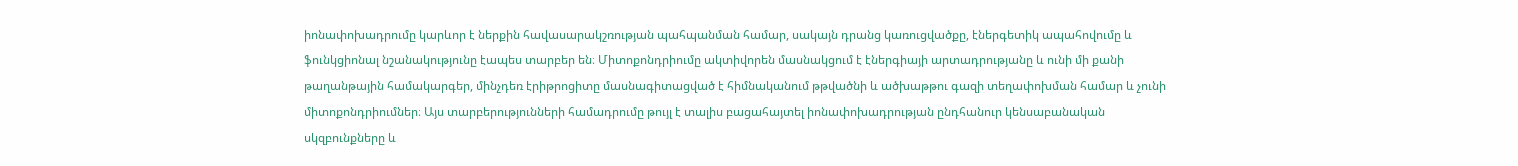իոնափոխադրումը կարևոր է ներքին հավասարակշռության պահպանման համար, սակայն դրանց կառուցվածքը, էներգետիկ ապահովումը և ֆունկցիոնալ նշանակությունը էապես տարբեր են։ Միտոքոնդրիումը ակտիվորեն մասնակցում է էներգիայի արտադրությանը և ունի մի քանի թաղանթային համակարգեր, մինչդեռ էրիթրոցիտը մասնագիտացված է հիմնականում թթվածնի և ածխաթթու գազի տեղափոխման համար և չունի միտոքոնդրիումներ։ Այս տարբերությունների համադրումը թույլ է տալիս բացահայտել իոնափոխադրության ընդհանուր կենսաբանական սկզբունքները և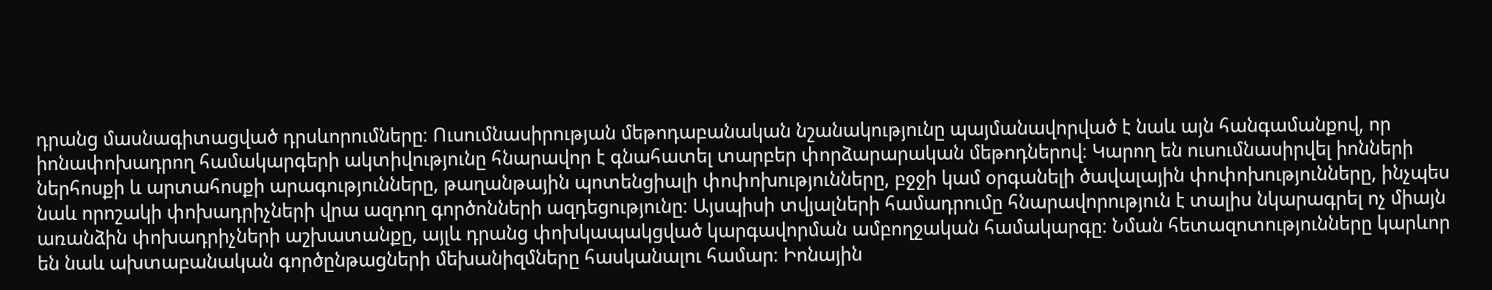դրանց մասնագիտացված դրսևորումները։ Ուսումնասիրության մեթոդաբանական նշանակությունը պայմանավորված է նաև այն հանգամանքով, որ իոնափոխադրող համակարգերի ակտիվությունը հնարավոր է գնահատել տարբեր փորձարարական մեթոդներով։ Կարող են ուսումնասիրվել իոնների ներհոսքի և արտահոսքի արագությունները, թաղանթային պոտենցիալի փոփոխությունները, բջջի կամ օրգանելի ծավալային փոփոխությունները, ինչպես նաև որոշակի փոխադրիչների վրա ազդող գործոնների ազդեցությունը։ Այսպիսի տվյալների համադրումը հնարավորություն է տալիս նկարագրել ոչ միայն առանձին փոխադրիչների աշխատանքը, այլև դրանց փոխկապակցված կարգավորման ամբողջական համակարգը։ Նման հետազոտությունները կարևոր են նաև ախտաբանական գործընթացների մեխանիզմները հասկանալու համար։ Իոնային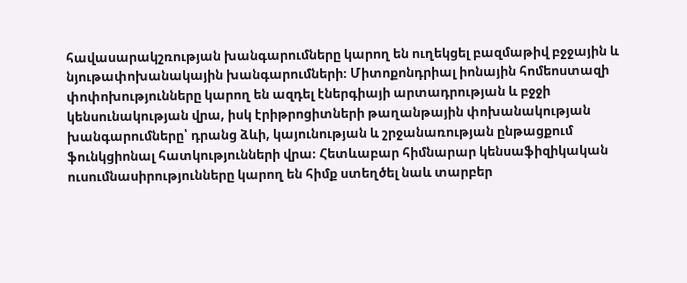հավասարակշռության խանգարումները կարող են ուղեկցել բազմաթիվ բջջային և նյութափոխանակային խանգարումների։ Միտոքոնդրիալ իոնային հոմեոստազի փոփոխությունները կարող են ազդել էներգիայի արտադրության և բջջի կենսունակության վրա, իսկ էրիթրոցիտների թաղանթային փոխանակության խանգարումները՝ դրանց ձևի, կայունության և շրջանառության ընթացքում ֆունկցիոնալ հատկությունների վրա։ Հետևաբար հիմնարար կենսաֆիզիկական ուսումնասիրությունները կարող են հիմք ստեղծել նաև տարբեր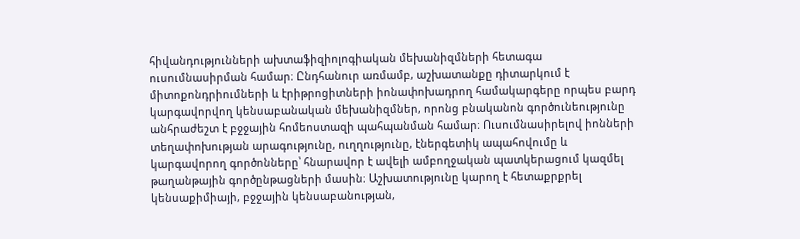հիվանդությունների ախտաֆիզիոլոգիական մեխանիզմների հետագա ուսումնասիրման համար։ Ընդհանուր առմամբ, աշխատանքը դիտարկում է միտոքոնդրիումների և էրիթրոցիտների իոնափոխադրող համակարգերը որպես բարդ կարգավորվող կենսաբանական մեխանիզմներ, որոնց բնականոն գործունեությունը անհրաժեշտ է բջջային հոմեոստազի պահպանման համար։ Ուսումնասիրելով իոնների տեղափոխության արագությունը, ուղղությունը, էներգետիկ ապահովումը և կարգավորող գործոնները՝ հնարավոր է ավելի ամբողջական պատկերացում կազմել թաղանթային գործընթացների մասին։ Աշխատությունը կարող է հետաքրքրել կենսաքիմիայի, բջջային կենսաբանության,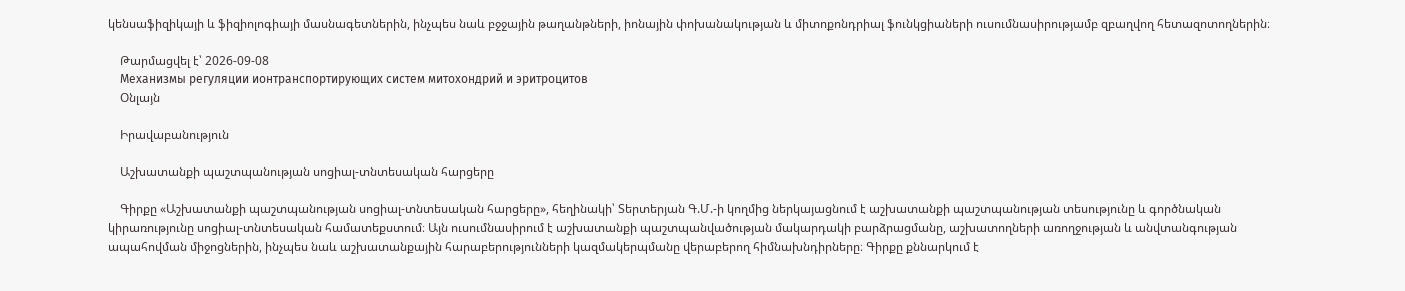կենսաֆիզիկայի և ֆիզիոլոգիայի մասնագետներին, ինչպես նաև բջջային թաղանթների, իոնային փոխանակության և միտոքոնդրիալ ֆունկցիաների ուսումնասիրությամբ զբաղվող հետազոտողներին։

    Թարմացվել է՝ 2026-09-08
    Механизмы регуляции ионтранспортирующих систем митохондрий и эритроцитов
    Օնլայն

    Իրավաբանություն

    Աշխատանքի պաշտպանության սոցիալ-տնտեսական հարցերը

    Գիրքը «Աշխատանքի պաշտպանության սոցիալ-տնտեսական հարցերը», հեղինակի՝ Տերտերյան Գ.Մ.-ի կողմից ներկայացնում է աշխատանքի պաշտպանության տեսությունը և գործնական կիրառությունը սոցիալ-տնտեսական համատեքստում։ Այն ուսումնասիրում է աշխատանքի պաշտպանվածության մակարդակի բարձրացմանը, աշխատողների առողջության և անվտանգության ապահովման միջոցներին, ինչպես նաև աշխատանքային հարաբերությունների կազմակերպմանը վերաբերող հիմնախնդիրները։ Գիրքը քննարկում է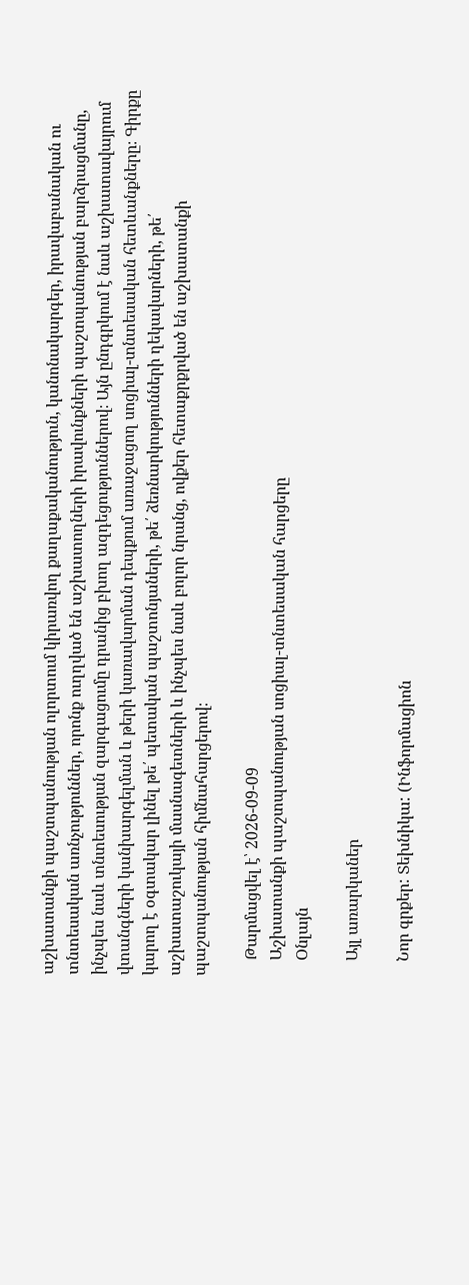աշխատանքի պաշտպանության ոլորտում կիրառվող քաղաքականություն, կանոնակարգեր, իրավաբանական ու տնտեսական առնչություններ, որոնք ուղղված են աշխատողների իրավունքների պաշտպանության բարձրացմանը, ինչպես նաև տնտեսության զարգացումը դրանից բխող ազդեցություններով։ Այն ընդգրկում է նաև աշխատավայրում վտանգների կանխարգելման և թերի կառավարման դեպքում առաջացող սոցիալ-տնտեսական հետևանքները։ Գիրքը կարող է օգտակար լինել թե՛ պետական պաշտոնյաների, թե՛ ձեռնարկությունների ղեկավարների, թե՛ աշխատաշուկայի մասնագետների և ինչպես նաև բոլոր նրանց, ովքեր հետաքրքրված են աշխատանքի պաշտպանության հիմնահարցերով։

    Թարմացվել է՝ 2026-09-09
    Աշխատանքի պաշտպանության սոցիալ-տնտեսական հարցերը
    Օնլայն

    Այլ առարկաներ

    Նոր գրքեր: Տեխնիկա: (Ինֆորմացիոն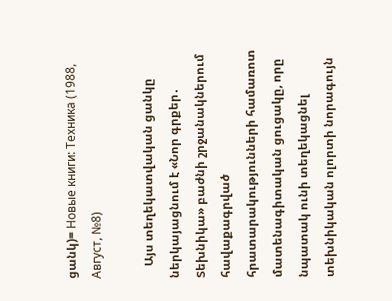ցանկ)= Новые книги: Техника (1988, Август, №8)

    Այս տեղեկատվական ցանկը ներկայացնում է «Նոր գրքեր․ Տեխնիկա» բաժնի շրջանակներում հավաքագրված հրատարակությունների համառոտ մատենագիտական ցուցակը, որը նպատակ ունի տեղեկացնել տեխնիկական ոլորտի նորագույն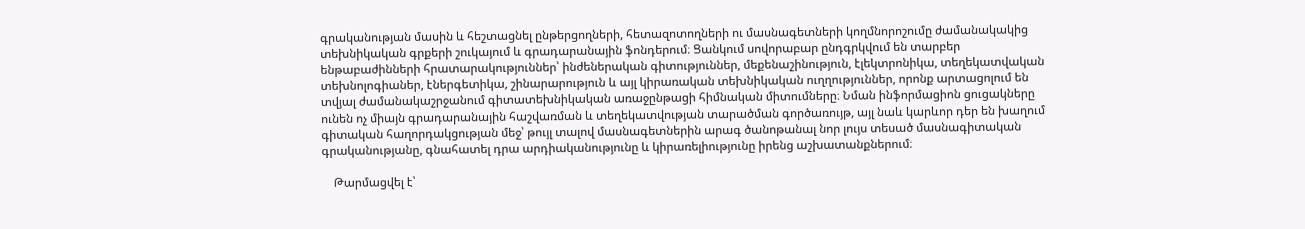գրականության մասին և հեշտացնել ընթերցողների, հետազոտողների ու մասնագետների կողմնորոշումը ժամանակակից տեխնիկական գրքերի շուկայում և գրադարանային ֆոնդերում։ Ցանկում սովորաբար ընդգրկվում են տարբեր ենթաբաժինների հրատարակություններ՝ ինժեներական գիտություններ, մեքենաշինություն, էլեկտրոնիկա, տեղեկատվական տեխնոլոգիաներ, էներգետիկա, շինարարություն և այլ կիրառական տեխնիկական ուղղություններ, որոնք արտացոլում են տվյալ ժամանակաշրջանում գիտատեխնիկական առաջընթացի հիմնական միտումները։ Նման ինֆորմացիոն ցուցակները ունեն ոչ միայն գրադարանային հաշվառման և տեղեկատվության տարածման գործառույթ, այլ նաև կարևոր դեր են խաղում գիտական հաղորդակցության մեջ՝ թույլ տալով մասնագետներին արագ ծանոթանալ նոր լույս տեսած մասնագիտական գրականությանը, գնահատել դրա արդիականությունը և կիրառելիությունը իրենց աշխատանքներում։

    Թարմացվել է՝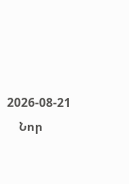2026-08-21
    Նոր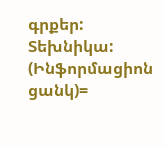գրքեր: Տեխնիկա: (Ինֆորմացիոն ցանկ)=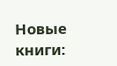Новые книги: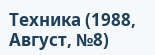Техника (1988, Август, №8)